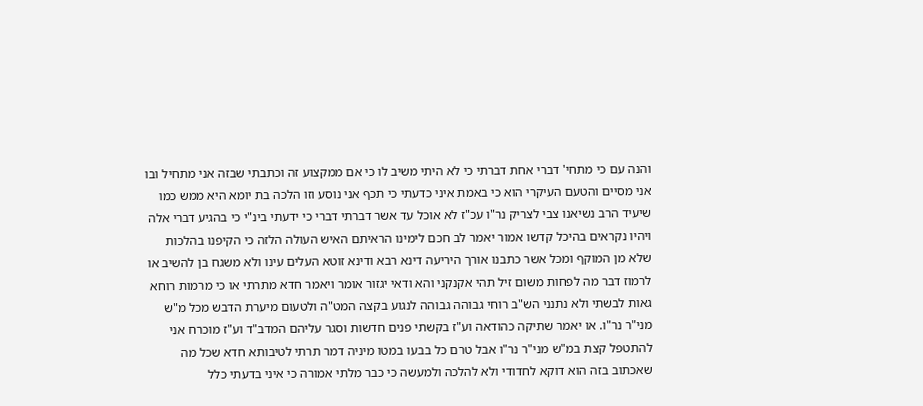והנה עם כי מתחי' דברי אחת דברתי כי לא היתי משיב לו כי אם ממקצוע זה וכתבתי שבזה אני מתחיל ובו אני מסיים והטעם העיקרי הוא כי באמת איני כדעתי כי תכף אני נוסע וזו הלכה בת יומא היא ממש כמו שיעיד הרב נשיאנו צבי לצריק נר"ו עכ"ז לא אוכל עד אשר דברתי דברי כי ידעתי בינ"י כי בהגיע דברי אלה ויהיו נקראים בהיכל קדשו אמור יאמר לב חכם לימינו הראיתם האיש העולה הלזה כי הקיפנו בהלכות שלא מן המוקף ומכל אשר כתבנו אורך היריעה דינא רבא ודינא זוטא העלים עינו ולא משגח בן להשיב או לרמוז דבר מה לפחות משום זיל תהי אקנקני והא ודאי יגזור אומר ויאמר חדא מתרתי או כי מרמות רוחא גאות לבשתי ולא נתנני הש"ב רוחי גבוהה גבוהה לנגוע בקצה המט"ה ולטעום מיערת הדבש מכל מ"ש מני"ר נר"ו. או יאמר שתיקה כהודאה וע"ז בקשתי פנים חדשות וסגר עליהם המדב"ד וע"ז מוכרח אני להתטפל קצת במ"ש מני"ר נר"ו אבל טרם כל בבעו במטו מיניה דמר תרתי לטיבותא חדא שכל מה שאכתוב בזה הוא דוקא לחדודי ולא להלכה ולמעשה כי כבר מלתי אמורה כי איני בדעתי כלל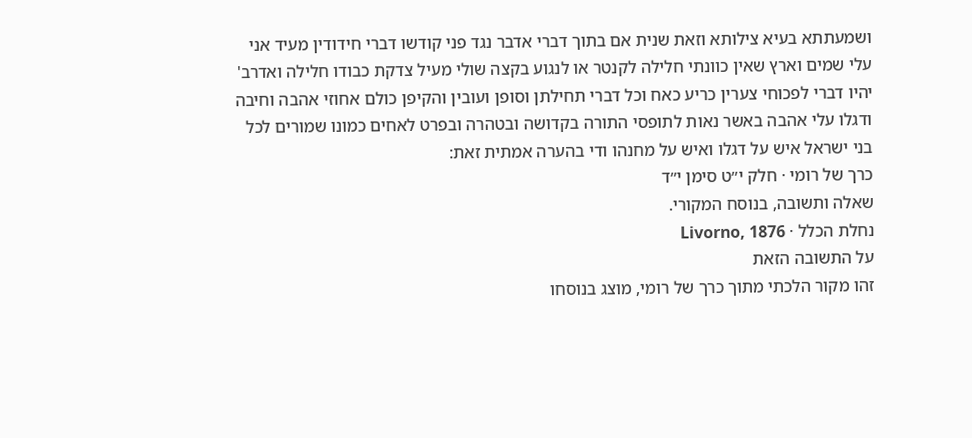ושמעתתא בעיא צילותא וזאת שנית אם בתוך דברי אדבר נגד פני קודשו דברי חידודין מעיד אני עלי שמים וארץ שאין כוונתי חלילה לקנטר או לנגוע בקצה שולי מעיל צדקת כבודו חלילה ואדרב' יהיו דברי לפכוחי צערין כריע כאח וכל דברי תחילתן וסופן ועובין והקיפן כולם אחוזי אהבה וחיבה ודגלו עלי אהבה באשר נאות לתופסי התורה בקדושה ובטהרה ובפרט לאחים כמונו שמורים לכל בני ישראל איש על דגלו ואיש על מחנהו ודי בהערה אמתית זאת:
כרך של רומי · חלק י״ט סימן י״ד
שאלה ותשובה, בנוסח המקורי.
נחלת הכלל · Livorno, 1876
על התשובה הזאת
זהו מקור הלכתי מתוך כרך של רומי, מוצג בנוסחו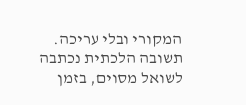המקורי ובלי עריכה. תשובה הלכתית נכתבה לשואל מסוים, בזמן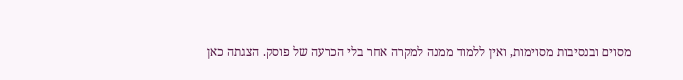מסוים ובנסיבות מסוימות, ואין ללמוד ממנה למקרה אחר בלי הכרעה של פוסק. הצגתה כאן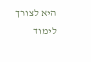היא לצורך לימוד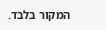המקור בלבד.